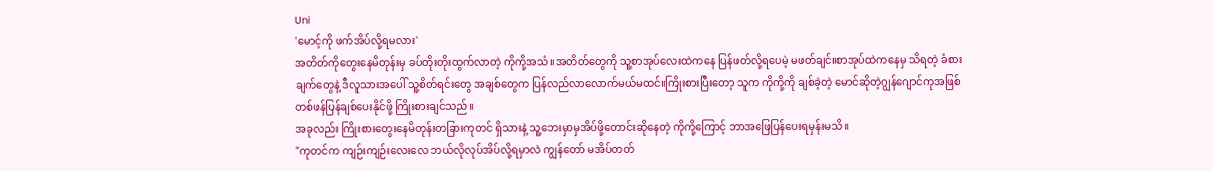Uni
'မောင့်ကို ဖက်အိပ်လို့ရမလား'
အတိတ်ကိုတွေးနေမိတုန်းမှ ခပ်တိုးတိုးထွက်လာတဲ့ ကိုကို့အသံ။အတိတ်တွေကို သူ့စာအုပ်လေးထဲကနေ ပြန်ဖတ်လို့ရပေမဲ့ မဖတ်ချင်။စာအုပ်ထဲကနေမှ သိရတဲ့ ခံစားချက်တွေနဲ့ ဒီလူသားအပေါ် သူ့စိတ်ရင်းတွေ အချစ်တွေက ပြန်လည်လာလောက်မယ်မထင်။ကြိုးစားပြီးတော့ သူက ကိုကို့ကို ချစ်ခဲ့တဲ့ မောင်ဆိုတဲ့ဂျွန်ဂျောင်ကုအဖြစ် တစ်ဖန်ပြန်ချစ်ပေးနိုင်ဖို့ ကြိုးစားချင်သည်။
အခုလည်း ကြိုးစားတွေးနေမိတုန်းတခြားကုတင် ရှိသားနဲ့ သူ့ဘေးမှာမှအိပ်ဖို့တောင်းဆိုနေတဲ့ ကိုကို့ကြောင့် ဘာအဖြေပြန်ပေးရမှန်းမသိ။
"ကုတင်က ကျဉ်းကျဉ်းလေးလေ ဘယ်လိုလုပ်အိပ်လို့ရမှာလဲ ကျွန်တော် မအိပ်တတ်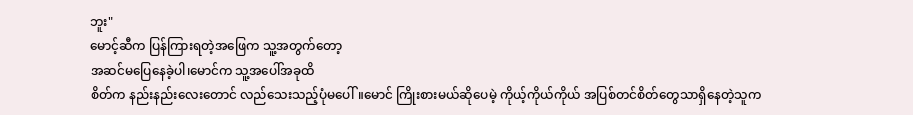ဘူး"
မောင့်ဆီက ပြန်ကြားရတဲ့အဖြေက သူ့အတွက်တော့
အဆင်မပြေနေခဲ့ပါ၊မောင်က သူ့အပေါ်အခုထိ
စိတ်က နည်းနည်းလေးတောင် လည်သေးသည့်ပုံမပေါ်။မောင် ကြိုးစားမယ်ဆိုပေမဲ့ ကိုယ့်ကိုယ်ကိုယ် အပြစ်တင်စိတ်တွေသာရှိနေတဲ့သူက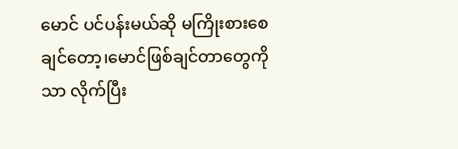မောင် ပင်ပန်းမယ်ဆို မကြိုးစားစေချင်တော့၊မောင်ဖြစ်ချင်တာတွေကိုသာ လိုက်ပြီး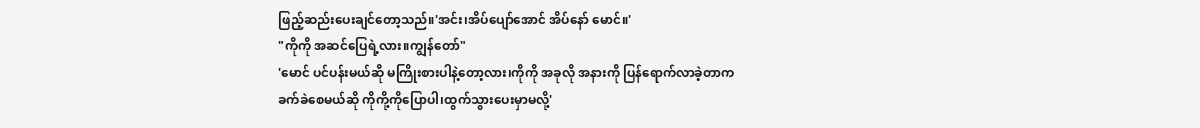ဖြည့်ဆည်းပေးချင်တော့သည်။'အင်း၊အိပ်ပျော်အောင် အိပ်နော် မောင်။'
"ကိုကို အဆင်ပြေရဲ့လား။ကျွန်တော်"
'မောင် ပင်ပန်းမယ်ဆို မကြိုးစားပါနဲ့တော့လား၊ကိုကို အခုလို အနားကို ပြန်ရောက်လာခဲ့တာက ခက်ခဲစေမယ်ဆို ကိုကို့ကိုပြောပါ၊ထွက်သွားပေးမှာမလို့'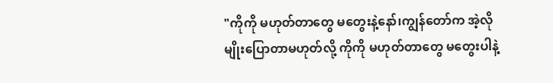"ကိုကို မဟုတ်တာတွေ မတွေးနဲ့နော်၊ကျွန်တော်က အဲ့လိုမျိုးပြောတာမဟုတ်လို့ ကိုကို မဟုတ်တာတွေ မတွေးပါနဲ့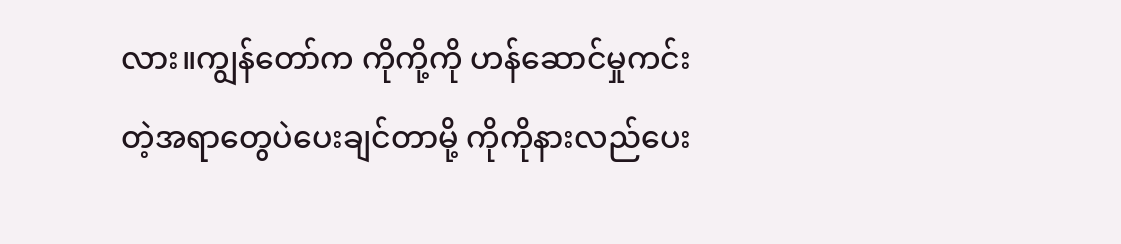လား။ကျွန်တော်က ကိုကို့ကို ဟန်ဆောင်မှုကင်းတဲ့အရာတွေပဲပေးချင်တာမို့ ကိုကိုနားလည်ပေး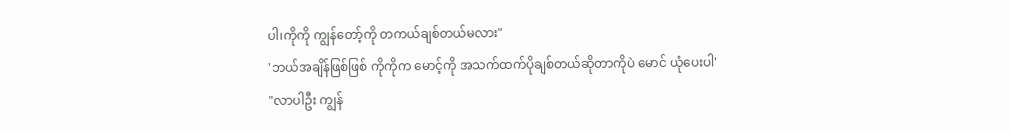ပါ၊ကိုကို ကျွန်တော့်ကို တကယ်ချစ်တယ်မလား"
'ဘယ်အချိန်ဖြစ်ဖြစ် ကိုကိုက မောင့်ကို အသက်ထက်ပိုချစ်တယ်ဆိုတာကိုပဲ မောင် ယုံပေးပါ'
"လာပါဦး ကျွန်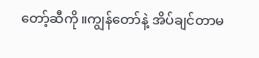တော့်ဆီကို။ကျွန်တော်နဲ့ အိပ်ချင်တာမ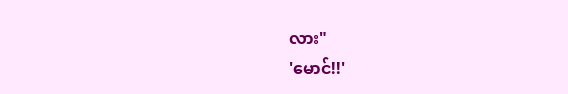လား"
'မောင်!!'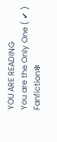YOU ARE READING
You are the Only One ( ✔ )
Fanfiction❇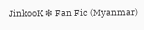JinkooK ❇ Fan Fic (Myanmar)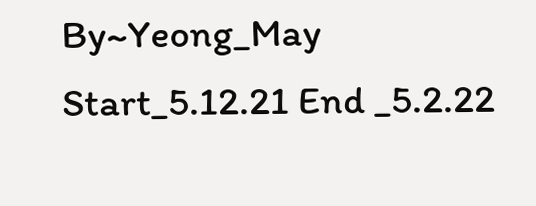By~Yeong_May Start_5.12.21 End _5.2.22